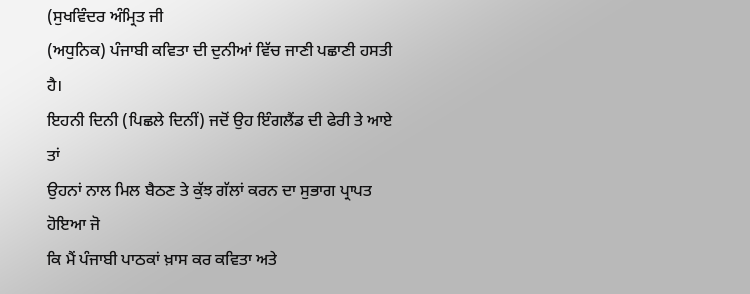(ਸੁਖਵਿੰਦਰ ਅੰਮ੍ਰਿਤ ਜੀ
(ਅਧੁਨਿਕ) ਪੰਜਾਬੀ ਕਵਿਤਾ ਦੀ ਦੁਨੀਆਂ ਵਿੱਚ ਜਾਣੀ ਪਛਾਣੀ ਹਸਤੀ ਹੈ।
ਇਹਨੀ ਦਿਨੀ (ਪਿਛਲੇ ਦਿਨੀਂ) ਜਦੋਂ ਉਹ ਇੰਗਲੈਂਡ ਦੀ ਫੇਰੀ ਤੇ ਆਏ ਤਾਂ
ਉਹਨਾਂ ਨਾਲ ਮਿਲ ਬੈਠਣ ਤੇ ਕੁੱਝ ਗੱਲਾਂ ਕਰਨ ਦਾ ਸੁਭਾਗ ਪ੍ਰਾਪਤ ਹੋਇਆ ਜੋ
ਕਿ ਮੈਂ ਪੰਜਾਬੀ ਪਾਠਕਾਂ ਖ਼ਾਸ ਕਰ ਕਵਿਤਾ ਅਤੇ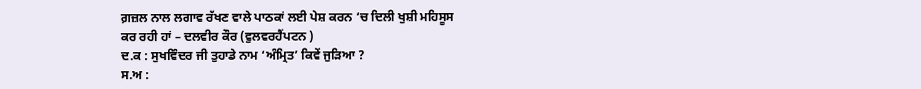ਗ਼ਜ਼ਲ ਨਾਲ ਲਗਾਵ ਰੱਖਣ ਵਾਲੇ ਪਾਠਕਾਂ ਲਈ ਪੇਸ਼ ਕਰਨ ‘ਚ ਦਿਲੀ ਖੁਸ਼ੀ ਮਹਿਸੂਸ
ਕਰ ਰਹੀ ਹਾਂ – ਦਲਵੀਰ ਕੌਰ (ਵੁਲਵਰਹੈਂਪਟਨ )
ਦ.ਕ : ਸੁਖਵਿੰਦਰ ਜੀ ਤੁਹਾਡੇ ਨਾਮ ‘ਅੰਮ੍ਰਿਤ’ ਕਿਵੇਂ ਜੁੜਿਆ ?
ਸ.ਅ :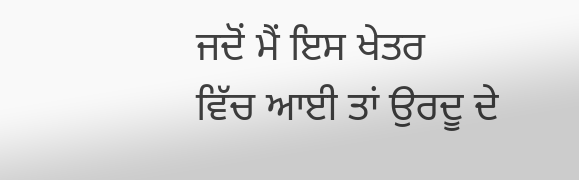ਜਦੋਂ ਮੈਂ ਇਸ ਖੇਤਰ
ਵਿੱਚ ਆਈ ਤਾਂ ਉਰਦੂ ਦੇ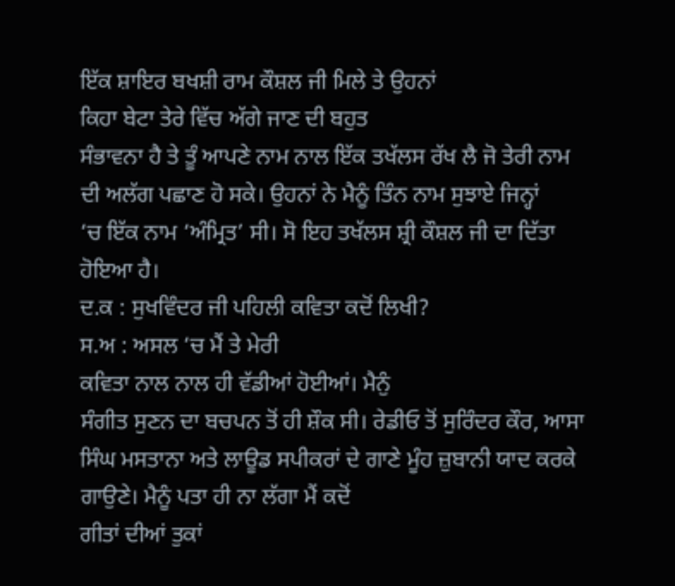ਇੱਕ ਸ਼ਾਇਰ ਬਖਸ਼ੀ ਰਾਮ ਕੌਸ਼ਲ ਜੀ ਮਿਲੇ ਤੇ ਉਹਨਾਂ
ਕਿਹਾ ਬੇਟਾ ਤੇਰੇ ਵਿੱਚ ਅੱਗੇ ਜਾਣ ਦੀ ਬਹੁਤ
ਸੰਭਾਵਨਾ ਹੈ ਤੇ ਤੂੰ ਆਪਣੇ ਨਾਮ ਨਾਲ ਇੱਕ ਤਖੱਲਸ ਰੱਖ ਲੈ ਜੋ ਤੇਰੀ ਨਾਮ
ਦੀ ਅਲੱਗ ਪਛਾਣ ਹੋ ਸਕੇ। ਉਹਨਾਂ ਨੇ ਮੈਨੂੰ ਤਿੰਨ ਨਾਮ ਸੁਝਾਏ ਜਿਨ੍ਹਾਂ
‘ਚ ਇੱਕ ਨਾਮ ‘ਅੰਮ੍ਰਿਤ’ ਸੀ। ਸੋ ਇਹ ਤਖੱਲਸ ਸ਼੍ਰੀ ਕੌਸ਼ਲ ਜੀ ਦਾ ਦਿੱਤਾ
ਹੋਇਆ ਹੈ।
ਦ.ਕ : ਸੁਖਵਿੰਦਰ ਜੀ ਪਹਿਲੀ ਕਵਿਤਾ ਕਦੋਂ ਲਿਖੀ?
ਸ.ਅ : ਅਸਲ ‘ਚ ਮੈਂ ਤੇ ਮੇਰੀ
ਕਵਿਤਾ ਨਾਲ ਨਾਲ ਹੀ ਵੱਡੀਆਂ ਹੋਈਆਂ। ਮੈਨੁੰ
ਸੰਗੀਤ ਸੁਣਨ ਦਾ ਬਚਪਨ ਤੋਂ ਹੀ ਸ਼ੌਕ ਸੀ। ਰੇਡੀਓ ਤੋਂ ਸੁਰਿੰਦਰ ਕੌਰ, ਆਸਾ
ਸਿੰਘ ਮਸਤਾਨਾ ਅਤੇ ਲਾਊਡ ਸਪੀਕਰਾਂ ਦੇ ਗਾਣੇ ਮੂੰਹ ਜ਼ੁਬਾਨੀ ਯਾਦ ਕਰਕੇ
ਗਾਉਣੇ। ਮੈਨੂੰ ਪਤਾ ਹੀ ਨਾ ਲੱਗਾ ਮੈਂ ਕਦੋਂ
ਗੀਤਾਂ ਦੀਆਂ ਤੁਕਾਂ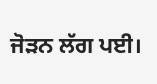ਜੋੜਨ ਲੱਗ ਪਈ।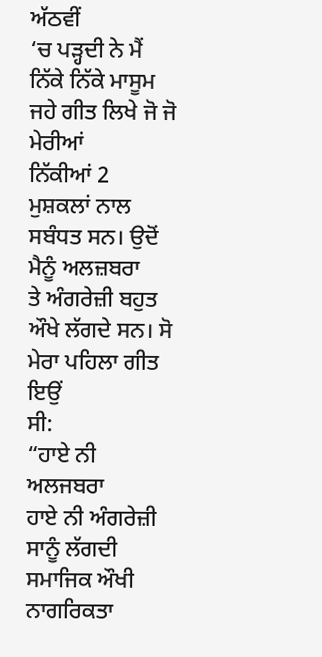ਅੱਠਵੀਂ
‘ਚ ਪੜ੍ਹਦੀ ਨੇ ਮੈਂ ਨਿੱਕੇ ਨਿੱਕੇ ਮਾਸੂਮ ਜਹੇ ਗੀਤ ਲਿਖੇ ਜੋ ਜੋ ਮੇਰੀਆਂ
ਨਿੱਕੀਆਂ 2 ਮੁਸ਼ਕਲਾਂ ਨਾਲ ਸਬੰਧਤ ਸਨ। ਉਦੋਂ ਮੈਨੂੰ ਅਲਜ਼ਬਰਾ
ਤੇ ਅੰਗਰੇਜ਼ੀ ਬਹੁਤ ਔਖੇ ਲੱਗਦੇ ਸਨ। ਸੋ ਮੇਰਾ ਪਹਿਲਾ ਗੀਤ ਇਉਂ
ਸੀ:
“ਹਾਏ ਨੀ ਅਲਜਬਰਾ
ਹਾਏ ਨੀ ਅੰਗਰੇਜ਼ੀ
ਸਾਨੂੰ ਲੱਗਦੀ ਸਮਾਜਿਕ ਔਖੀ
ਨਾਗਰਿਕਤਾ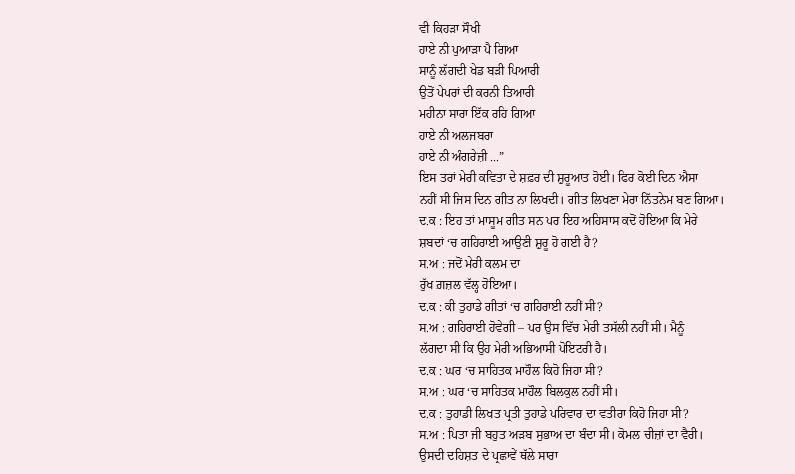ਵੀ ਕਿਹੜਾ ਸੌਖੀ
ਹਾਏ ਨੀ ਪੁਆੜਾ ਪੈ ਗਿਆ
ਸਾਨੂੰ ਲੱਗਦੀ ਖੇਡ ਬੜੀ ਪਿਆਰੀ
ਉਤੋਂ ਪੇਪਰਾਂ ਦੀ ਕਰਨੀ ਤਿਆਰੀ
ਮਹੀਨਾ ਸਾਰਾ ਇੱਕ ਰਹਿ ਗਿਆ
ਹਾਏ ਨੀ ਅਲਜਬਰਾ
ਹਾਏ ਨੀ ਅੰਗਰੇਜ਼ੀ ...”
ਇਸ ਤਰਾਂ ਮੇਰੀ ਕਵਿਤਾ ਦੇ ਸ਼ਫ਼ਰ ਦੀ ਸ਼ੁਰੂਆਤ ਹੋਈ। ਫਿਰ ਕੋਈ ਦਿਨ ਐਸਾ
ਨਹੀਂ ਸੀ ਜਿਸ ਦਿਨ ਗੀਤ ਨਾ ਲਿਖਦੀ। ਗੀਤ ਲਿਖਣਾ ਮੇਰਾ ਨਿੱਤਨੇਮ ਬਣ ਗਿਆ।
ਦ.ਕ : ਇਹ ਤਾਂ ਮਾਸੂਮ ਗੀਤ ਸਨ ਪਰ ਇਹ ਅਹਿਸਾਸ ਕਦੋਂ ਹੋਇਆ ਕਿ ਮੇਰੇ
ਸ਼ਬਦਾਂ ‘ਚ ਗਹਿਰਾਈ ਆਉਣੀ ਸ਼ੁਰੂ ਹੋ ਗਈ ਹੈ?
ਸ.ਅ : ਜਦੋਂ ਮੇਰੀ ਕਲਮ ਦਾ
ਰੁੱਖ ਗ਼ਜ਼ਲ ਵੱਲ੍ਹ ਹੋਇਆ।
ਦ.ਕ : ਕੀ ਤੁਹਾਡੇ ਗੀਤਾਂ ‘ਚ ਗਹਿਰਾਈ ਨਹੀਂ ਸੀ?
ਸ.ਅ : ਗਹਿਰਾਈ ਹੋਵੇਗੀ – ਪਰ ਉਸ ਵਿੱਚ ਮੇਰੀ ਤਸੱਲੀ ਨਹੀਂ ਸੀ। ਮੈਨੂੰ
ਲੱਗਦਾ ਸੀ ਕਿ ਉਹ ਮੇਰੀ ਅਭਿਆਸੀ ਪੋਇਟਰੀ ਹੈ।
ਦ.ਕ : ਘਰ ‘ਚ ਸਾਹਿਤਕ ਮਾਹੌਲ ਕਿਹੋ ਜਿਹਾ ਸੀ?
ਸ.ਅ : ਘਰ ‘ਚ ਸਾਹਿਤਕ ਮਾਹੌਲ ਬਿਲਕੁਲ ਨਹੀਂ ਸੀ।
ਦ.ਕ : ਤੁਹਾਡੀ ਲਿਖਤ ਪ੍ਰਤੀ ਤੁਹਾਡੇ ਪਰਿਵਾਰ ਦਾ ਵਤੀਰਾ ਕਿਹੋ ਜਿਹਾ ਸੀ?
ਸ.ਅ : ਪਿਤਾ ਜੀ ਬਹੁਤ ਅੜਬ ਸੁਭਾਅ ਦਾ ਬੰਦਾ ਸੀ। ਕੋਮਲ ਚੀਜ਼ਾਂ ਦਾ ਵੈਰੀ।
ਉਸਦੀ ਦਹਿਸ਼ਤ ਦੇ ਪ੍ਰਛਾਵੇਂ ਥੱਲੇ ਸਾਰਾ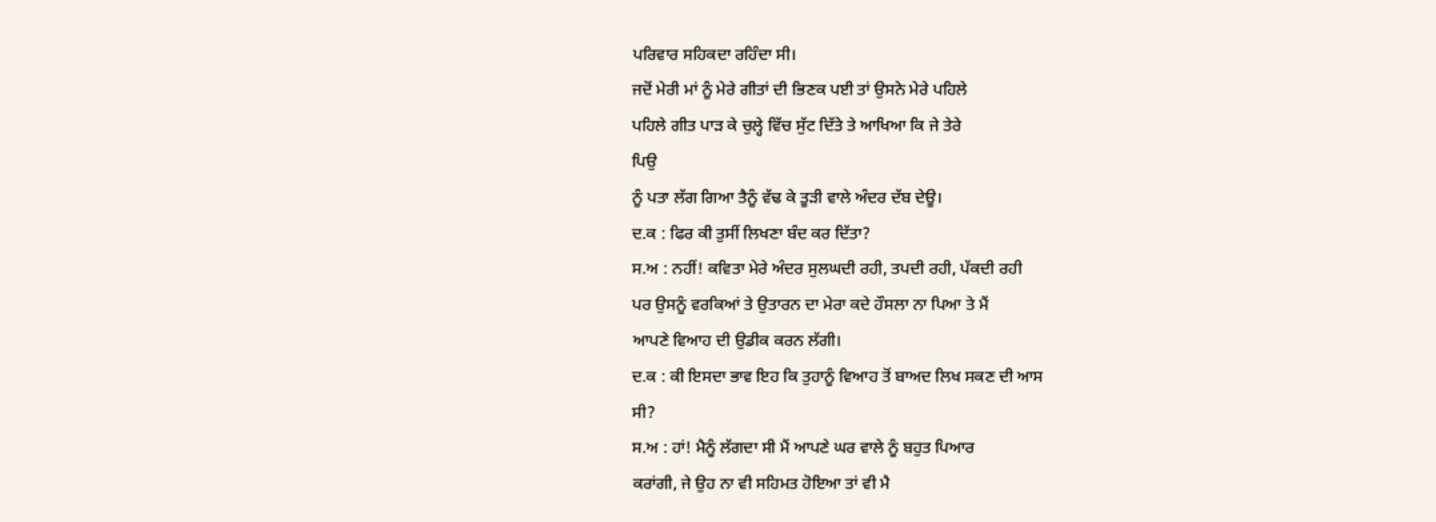ਪਰਿਵਾਰ ਸਹਿਕਦਾ ਰਹਿੰਦਾ ਸੀ।
ਜਦੋਂ ਮੇਰੀ ਮਾਂ ਨੂੰ ਮੇਰੇ ਗੀਤਾਂ ਦੀ ਭਿਣਕ ਪਈ ਤਾਂ ਉਸਨੇ ਮੇਰੇ ਪਹਿਲੇ
ਪਹਿਲੇ ਗੀਤ ਪਾੜ ਕੇ ਚੁਲ੍ਹੇ ਵਿੱਚ ਸੁੱਟ ਦਿੱਤੇ ਤੇ ਆਖਿਆ ਕਿ ਜੇ ਤੇਰੇ
ਪਿਉ
ਨੂੰ ਪਤਾ ਲੱਗ ਗਿਆ ਤੈਨੂੰ ਵੱਢ ਕੇ ਤੂੜੀ ਵਾਲੇ ਅੰਦਰ ਦੱਬ ਦੇਊ।
ਦ.ਕ : ਫਿਰ ਕੀ ਤੁਸੀਂ ਲਿਖਣਾ ਬੰਦ ਕਰ ਦਿੱਤਾ?
ਸ.ਅ : ਨਹੀਂ! ਕਵਿਤਾ ਮੇਰੇ ਅੰਦਰ ਸੁਲਘਦੀ ਰਹੀ, ਤਪਦੀ ਰਹੀ, ਪੱਕਦੀ ਰਹੀ
ਪਰ ਉਸਨੂੰ ਵਰਕਿਆਂ ਤੇ ਉਤਾਰਨ ਦਾ ਮੇਰਾ ਕਦੇ ਹੌਸਲਾ ਨਾ ਪਿਆ ਤੇ ਮੈਂ
ਆਪਣੇ ਵਿਆਹ ਦੀ ਉਡੀਕ ਕਰਨ ਲੱਗੀ।
ਦ.ਕ : ਕੀ ਇਸਦਾ ਭਾਵ ਇਹ ਕਿ ਤੁਹਾਨੂੰ ਵਿਆਹ ਤੋਂ ਬਾਅਦ ਲਿਖ ਸਕਣ ਦੀ ਆਸ
ਸੀ?
ਸ.ਅ : ਹਾਂ! ਮੈਨੂੰ ਲੱਗਦਾ ਸੀ ਮੈਂ ਆਪਣੇ ਘਰ ਵਾਲੇ ਨੂੰ ਬਹੁਤ ਪਿਆਰ
ਕਰਾਂਗੀ, ਜੇ ਉਹ ਨਾ ਵੀ ਸਹਿਮਤ ਹੋਇਆ ਤਾਂ ਵੀ ਮੈ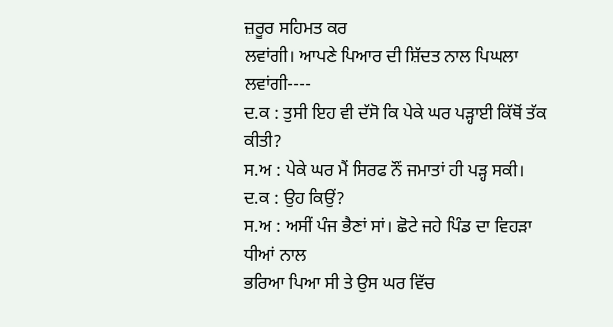ਜ਼ਰੂਰ ਸਹਿਮਤ ਕਰ
ਲਵਾਂਗੀ। ਆਪਣੇ ਪਿਆਰ ਦੀ ਸ਼ਿੱਦਤ ਨਾਲ ਪਿਘਲਾ ਲਵਾਂਗੀ----
ਦ.ਕ : ਤੁਸੀ ਇਹ ਵੀ ਦੱਸੋ ਕਿ ਪੇਕੇ ਘਰ ਪੜ੍ਹਾਈ ਕਿੱਥੋਂ ਤੱਕ ਕੀਤੀ?
ਸ.ਅ : ਪੇਕੇ ਘਰ ਮੈਂ ਸਿਰਫ ਨੌਂ ਜਮਾਤਾਂ ਹੀ ਪੜ੍ਹ ਸਕੀ।
ਦ.ਕ : ਉਹ ਕਿਉਂ?
ਸ.ਅ : ਅਸੀਂ ਪੰਜ ਭੈਣਾਂ ਸਾਂ। ਛੋਟੇ ਜਹੇ ਪਿੰਡ ਦਾ ਵਿਹੜਾ ਧੀਆਂ ਨਾਲ
ਭਰਿਆ ਪਿਆ ਸੀ ਤੇ ਉਸ ਘਰ ਵਿੱਚ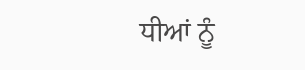ਧੀਆਂ ਨੂੰ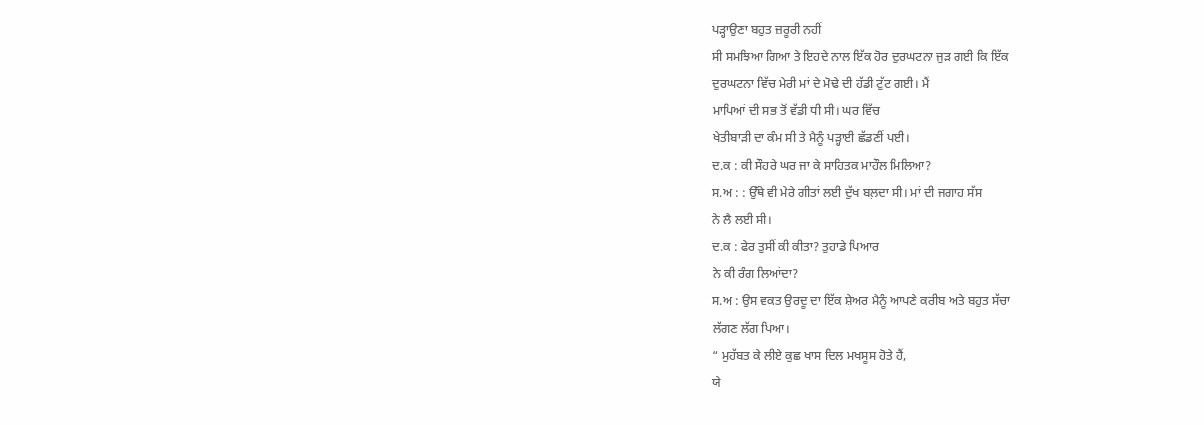ਪੜ੍ਹਾਉਣਾ ਬਹੁਤ ਜ਼ਰੂਰੀ ਨਹੀਂ
ਸੀ ਸਮਝਿਆ ਗਿਆ ਤੇ ਇਹਦੇ ਨਾਲ ਇੱਕ ਹੋਰ ਦੁਰਘਟਨਾ ਜੁੜ ਗਈ ਕਿ ਇੱਕ
ਦੁਰਘਟਨਾ ਵਿੱਚ ਮੇਰੀ ਮਾਂ ਦੇ ਮੋਢੇ ਦੀ ਹੱਡੀ ਟੁੱਟ ਗਈ। ਮੈਂ
ਮਾਪਿਆਂ ਦੀ ਸਭ ਤੋਂ ਵੱਡੀ ਧੀ ਸੀ। ਘਰ ਵਿੱਚ
ਖੇਤੀਬਾੜੀ ਦਾ ਕੰਮ ਸੀ ਤੇ ਮੈਨੂੰ ਪੜ੍ਹਾਈ ਛੱਡਣੀਂ ਪਈ।
ਦ.ਕ : ਕੀ ਸੌਹਰੇ ਘਰ ਜਾ ਕੇ ਸਾਹਿਤਕ ਮਾਹੌਲ ਮਿਲਿਆ?
ਸ.ਅ : : ਉੱਥੇ ਵੀ ਮੇਰੇ ਗੀਤਾਂ ਲਈ ਦੁੱਖ ਬਲ਼ਦਾ ਸੀ। ਮਾਂ ਦੀ ਜਗਾਹ ਸੱਸ
ਨੇ ਲੈ ਲਈ ਸੀ।
ਦ.ਕ : ਫੇਰ ਤੁਸੀਂ ਕੀ ਕੀਤਾ? ਤੁਹਾਡੇ ਪਿਆਰ
ਨੇ ਕੀ ਰੰਗ ਲਿਆਂਦਾ?
ਸ.ਅ : ਉਸ ਵਕਤ ਉਰਦੂ ਦਾ ਇੱਕ ਸ਼ੇਅਰ ਮੈਨੂੰ ਆਪਣੇ ਕਰੀਬ ਅਤੇ ਬਹੁਤ ਸੱਚਾ
ਲੱਗਣ ਲੱਗ ਪਿਆ।
“ ਮੁਹੱਬਤ ਕੇ ਲੀਏ ਕੁਛ ਖਾਸ ਦਿਲ ਮਖਸੂਸ ਹੋਤੇ ਹੈਂ,
ਯੇ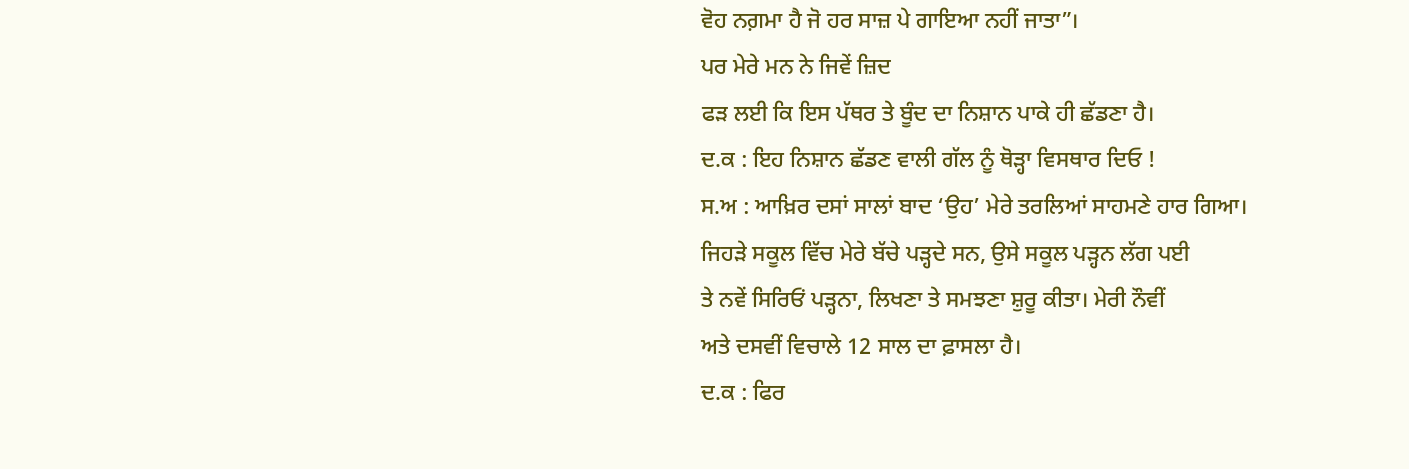ਵੋਹ ਨਗ਼ਮਾ ਹੈ ਜੋ ਹਰ ਸਾਜ਼ ਪੇ ਗਾਇਆ ਨਹੀਂ ਜਾਤਾ”।
ਪਰ ਮੇਰੇ ਮਨ ਨੇ ਜਿਵੇਂ ਜ਼ਿਦ
ਫੜ ਲਈ ਕਿ ਇਸ ਪੱਥਰ ਤੇ ਬੂੰਦ ਦਾ ਨਿਸ਼ਾਨ ਪਾਕੇ ਹੀ ਛੱਡਣਾ ਹੈ।
ਦ.ਕ : ਇਹ ਨਿਸ਼ਾਨ ਛੱਡਣ ਵਾਲੀ ਗੱਲ ਨੂੰ ਥੋੜ੍ਹਾ ਵਿਸਥਾਰ ਦਿਓ !
ਸ.ਅ : ਆਖ਼ਿਰ ਦਸਾਂ ਸਾਲਾਂ ਬਾਦ ‘ਉਹ’ ਮੇਰੇ ਤਰਲਿਆਂ ਸਾਹਮਣੇ ਹਾਰ ਗਿਆ।
ਜਿਹੜੇ ਸਕੂਲ ਵਿੱਚ ਮੇਰੇ ਬੱਚੇ ਪੜ੍ਹਦੇ ਸਨ, ਉਸੇ ਸਕੂਲ ਪੜ੍ਹਨ ਲੱਗ ਪਈ
ਤੇ ਨਵੇਂ ਸਿਰਿਓਂ ਪੜ੍ਹਨਾ, ਲਿਖਣਾ ਤੇ ਸਮਝਣਾ ਸ਼ੁਰੂ ਕੀਤਾ। ਮੇਰੀ ਨੌਵੀਂ
ਅਤੇ ਦਸਵੀਂ ਵਿਚਾਲੇ 12 ਸਾਲ ਦਾ ਫ਼ਾਸਲਾ ਹੈ।
ਦ.ਕ : ਫਿਰ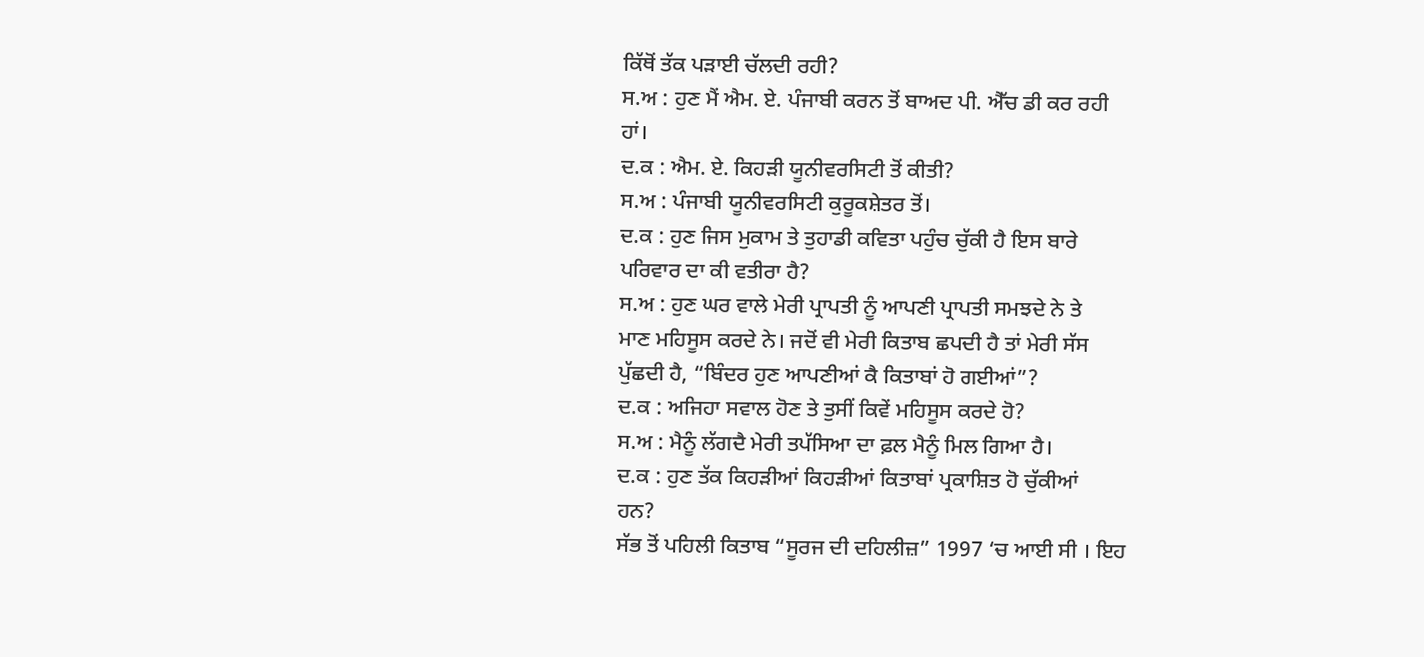ਕਿੱਥੋਂ ਤੱਕ ਪੜਾਈ ਚੱਲਦੀ ਰਹੀ?
ਸ.ਅ : ਹੁਣ ਮੈਂ ਐਮ. ਏ. ਪੰਜਾਬੀ ਕਰਨ ਤੋਂ ਬਾਅਦ ਪੀ. ਐੱਚ ਡੀ ਕਰ ਰਹੀ
ਹਾਂ।
ਦ.ਕ : ਐਮ. ਏ. ਕਿਹੜੀ ਯੂਨੀਵਰਸਿਟੀ ਤੋਂ ਕੀਤੀ?
ਸ.ਅ : ਪੰਜਾਬੀ ਯੂਨੀਵਰਸਿਟੀ ਕੁਰੂਕਸ਼ੇਤਰ ਤੋਂ।
ਦ.ਕ : ਹੁਣ ਜਿਸ ਮੁਕਾਮ ਤੇ ਤੁਹਾਡੀ ਕਵਿਤਾ ਪਹੁੰਚ ਚੁੱਕੀ ਹੈ ਇਸ ਬਾਰੇ
ਪਰਿਵਾਰ ਦਾ ਕੀ ਵਤੀਰਾ ਹੈ?
ਸ.ਅ : ਹੁਣ ਘਰ ਵਾਲੇ ਮੇਰੀ ਪ੍ਰਾਪਤੀ ਨੂੰ ਆਪਣੀ ਪ੍ਰਾਪਤੀ ਸਮਝਦੇ ਨੇ ਤੇ
ਮਾਣ ਮਹਿਸੂਸ ਕਰਦੇ ਨੇ। ਜਦੋਂ ਵੀ ਮੇਰੀ ਕਿਤਾਬ ਛਪਦੀ ਹੈ ਤਾਂ ਮੇਰੀ ਸੱਸ
ਪੁੱਛਦੀ ਹੈ, “ਬਿੰਦਰ ਹੁਣ ਆਪਣੀਆਂ ਕੈ ਕਿਤਾਬਾਂ ਹੋ ਗਈਆਂ”?
ਦ.ਕ : ਅਜਿਹਾ ਸਵਾਲ ਹੋਣ ਤੇ ਤੁਸੀਂ ਕਿਵੇਂ ਮਹਿਸੂਸ ਕਰਦੇ ਹੋ?
ਸ.ਅ : ਮੈਨੂੰ ਲੱਗਦੈ ਮੇਰੀ ਤਪੱਸਿਆ ਦਾ ਫ਼ਲ ਮੈਨੂੰ ਮਿਲ ਗਿਆ ਹੈ।
ਦ.ਕ : ਹੁਣ ਤੱਕ ਕਿਹੜੀਆਂ ਕਿਹੜੀਆਂ ਕਿਤਾਬਾਂ ਪ੍ਰਕਾਸ਼ਿਤ ਹੋ ਚੁੱਕੀਆਂ
ਹਨ?
ਸੱਭ ਤੋਂ ਪਹਿਲੀ ਕਿਤਾਬ “ਸੂਰਜ ਦੀ ਦਹਿਲੀਜ਼” 1997 ‘ਚ ਆਈ ਸੀ । ਇਹ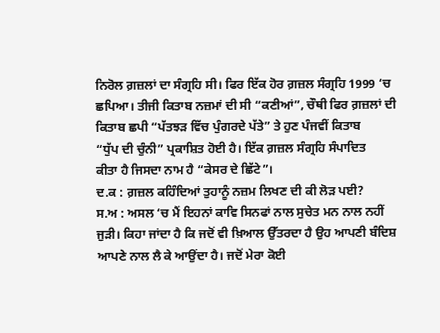ਨਿਰੋਲ ਗ਼ਜ਼ਲਾਂ ਦਾ ਸੰਗ੍ਰਹਿ ਸੀ। ਫਿਰ ਇੱਕ ਹੋਰ ਗ਼ਜ਼ਲ ਸੰਗ੍ਰਹਿ 1999 ‘ਚ
ਛਪਿਆ। ਤੀਜੀ ਕਿਤਾਬ ਨਜ਼ਮਾਂ ਦੀ ਸੀ “ਕਣੀਆਂ”, ਚੌਥੀ ਫਿਰ ਗ਼ਜ਼ਲਾਂ ਦੀ
ਕਿਤਾਬ ਛਪੀ “ਪੱਤਝੜ ਵਿੱਚ ਪੁੰਗਰਦੇ ਪੱਤੇ” ਤੇ ਹੁਣ ਪੰਜਵੀਂ ਕਿਤਾਬ
“ਧੁੱਪ ਦੀ ਚੁੰਨੀ” ਪ੍ਰਕਾਸ਼ਿਤ ਹੋਈ ਹੈ। ਇੱਕ ਗ਼ਜ਼ਲ ਸੰਗ੍ਰਹਿ ਸੰਪਾਦਿਤ
ਕੀਤਾ ਹੈ ਜਿਸਦਾ ਨਾਮ ਹੈ “ਕੇਸਰ ਦੇ ਛਿੱਟੇ”।
ਦ.ਕ : ਗ਼ਜ਼ਲ ਕਹਿੰਦਿਆਂ ਤੁਹਾਨੂੰ ਨਜ਼ਮ ਲਿਖਣ ਦੀ ਕੀ ਲੋੜ ਪਈ?
ਸ.ਅ : ਅਸਲ ‘ਚ ਮੈਂ ਇਹਨਾਂ ਕਾਵਿ ਸਿਨਫਾਂ ਨਾਲ ਸੁਚੇਤ ਮਨ ਨਾਲ ਨਹੀਂ
ਜੁੜੀ। ਕਿਹਾ ਜਾਂਦਾ ਹੈ ਕਿ ਜਦੋਂ ਵੀ ਖ਼ਿਆਲ ਉੱਤਰਦਾ ਹੈ ਉਹ ਆਪਣੀ ਬੰਦਿਸ਼
ਆਪਣੇ ਨਾਲ ਲੈ ਕੇ ਆਉਂਦਾ ਹੈ। ਜਦੋਂ ਮੇਰਾ ਕੋਈ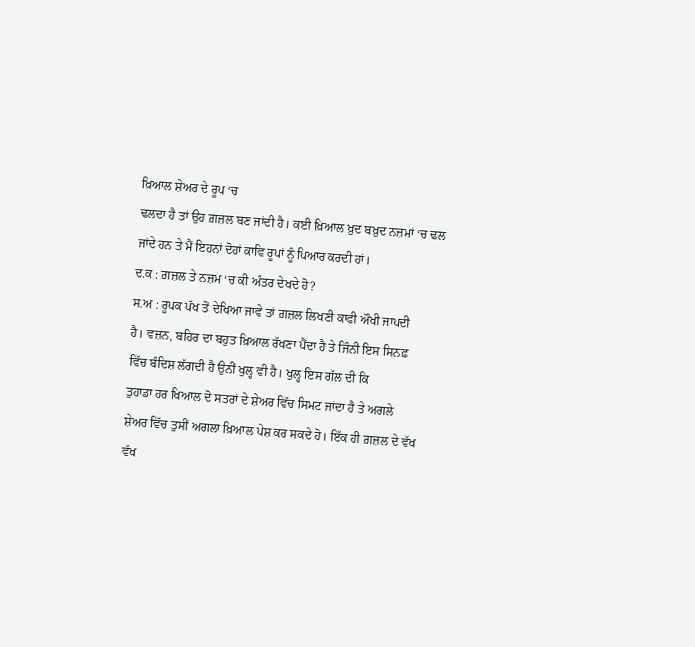ਖ਼ਿਆਲ ਸ਼ੇਅਰ ਦੇ ਰੂਪ ‘ਚ
ਢਲਦਾ ਹੈ ਤਾਂ ਉਹ ਗ਼ਜ਼ਲ ਬਣ ਜਾਂਦੀ ਹੈ। ਕਈ ਖ਼ਿਆਲ ਖ਼ੁਦ ਬਖ਼ੁਦ ਨਜ਼ਮਾਂ ‘ਚ ਢਲ
ਜਾਂਦੇ ਹਨ ਤੇ ਮੈਂ ਇਹਨਾਂ ਦੋਹਾਂ ਕਾਵਿ ਰੂਪਾਂ ਨੂੰ ਪਿਆਰ ਕਰਦੀ ਹਾਂ।
ਦ.ਕ : ਗ਼ਜ਼ਲ ਤੇ ਨਜ਼ਮ ‘ਚ ਕੀ ਅੰਤਰ ਦੇਖਦੇ ਹੋ?
ਸ.ਅ : ਰੂਪਕ ਪੱਖ ਤੋਂ ਦੇਖਿਆ ਜਾਵੇ ਤਾਂ ਗ਼ਜ਼ਲ ਲਿਖਣੀ ਕਾਫੀ ਔਖੀ ਜਾਪਦੀ
ਹੈ। ਵਜ਼ਨ, ਬਹਿਰ ਦਾ ਬਹੁਤ ਖ਼ਿਆਲ ਰੱਖਣਾ ਪੈਂਦਾ ਹੈ ਤੇ ਜਿੰਨੀ ਇਸ ਸਿਨਫ਼
ਵਿੱਚ ਬੰਦਿਸ਼ ਲੱਗਦੀ ਹੈ ਉਨੀਂ ਖੁਲ੍ਹ ਵੀ ਹੈ। ਖੁਲ੍ਹ ਇਸ ਗੱਲ ਦੀ ਕਿ
ਤੁਹਾਡਾ ਹਰ ਖਿਆਲ ਦੋ ਸਤਰਾਂ ਦੇ ਸ਼ੇਅਰ ਵਿੱਚ ਸਿਮਟ ਜਾਂਦਾ ਹੈ ਤੇ ਅਗਲੇ
ਸ਼ੇਅਰ ਵਿੱਚ ਤੁਸੀਂ ਅਗਲਾ ਖ਼ਿਆਲ ਪੇਸ਼ ਕਰ ਸਕਦੇ ਹੋ। ਇੱਕ ਹੀ ਗ਼ਜ਼ਲ ਦੇ ਵੱਖ
ਵੱਖ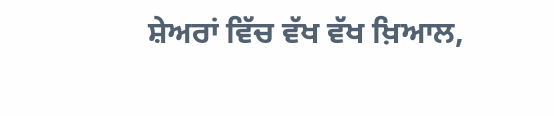ਸ਼ੇਅਰਾਂ ਵਿੱਚ ਵੱਖ ਵੱਖ ਖ਼ਿਆਲ,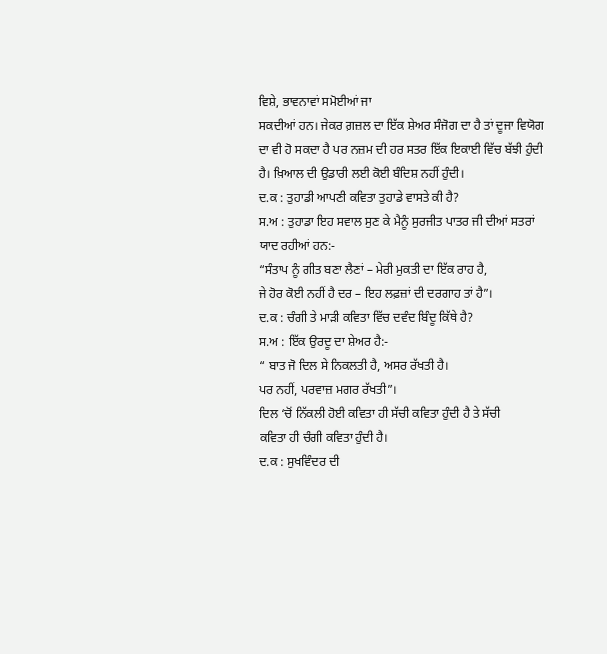ਵਿਸ਼ੇ, ਭਾਵਨਾਵਾਂ ਸਮੋਈਆਂ ਜਾ
ਸਕਦੀਆਂ ਹਨ। ਜੇਕਰ ਗ਼ਜ਼ਲ ਦਾ ਇੱਕ ਸ਼ੇਅਰ ਸੰਜੋਗ ਦਾ ਹੈ ਤਾਂ ਦੂਜਾ ਵਿਯੋਗ
ਦਾ ਵੀ ਹੋ ਸਕਦਾ ਹੈ ਪਰ ਨਜ਼ਮ ਦੀ ਹਰ ਸਤਰ ਇੱਕ ਇਕਾਈ ਵਿੱਚ ਬੱਝੀ ਹੁੰਦੀ
ਹੈ। ਖ਼ਿਆਲ ਦੀ ਉਡਾਰੀ ਲਈ ਕੋਈ ਬੰਦਿਸ਼ ਨਹੀਂ ਹੁੰਦੀ।
ਦ.ਕ : ਤੁਹਾਡੀ ਆਪਣੀ ਕਵਿਤਾ ਤੁਹਾਡੇ ਵਾਸਤੇ ਕੀ ਹੈ?
ਸ.ਅ : ਤੁਹਾਡਾ ਇਹ ਸਵਾਲ ਸੁਣ ਕੇ ਮੈਨੂੰ ਸੁਰਜੀਤ ਪਾਤਰ ਜੀ ਦੀਆਂ ਸਤਰਾਂ
ਯਾਦ ਰਹੀਆਂ ਹਨ:-
“ਸੰਤਾਪ ਨੂੰ ਗੀਤ ਬਣਾ ਲੈਣਾਂ – ਮੇਰੀ ਮੁਕਤੀ ਦਾ ਇੱਕ ਰਾਹ ਹੈ,
ਜੇ ਹੋਰ ਕੋਈ ਨਹੀਂ ਹੈ ਦਰ – ਇਹ ਲਫ਼ਜ਼ਾਂ ਦੀ ਦਰਗਾਹ ਤਾਂ ਹੈ”।
ਦ.ਕ : ਚੰਗੀ ਤੇ ਮਾੜੀ ਕਵਿਤਾ ਵਿੱਚ ਦਵੰਦ ਬਿੰਦੂ ਕਿੱਥੇ ਹੈ?
ਸ.ਅ : ਇੱਕ ਉਰਦੂ ਦਾ ਸ਼ੇਅਰ ਹੈ:-
“ ਬਾਤ ਜੋ ਦਿਲ ਸੇ ਨਿਕਲਤੀ ਹੈ, ਅਸਰ ਰੱਖਤੀ ਹੈ।
ਪਰ ਨਹੀਂ, ਪਰਵਾਜ਼ ਮਗਰ ਰੱਖਤੀ”।
ਦਿਲ ‘ਚੋਂ ਨਿੱਕਲੀ ਹੋਈ ਕਵਿਤਾ ਹੀ ਸੱਚੀ ਕਵਿਤਾ ਹੁੰਦੀ ਹੈ ਤੇ ਸੱਚੀ
ਕਵਿਤਾ ਹੀ ਚੰਗੀ ਕਵਿਤਾ ਹੁੰਦੀ ਹੈ।
ਦ.ਕ : ਸੁਖਵਿੰਦਰ ਦੀ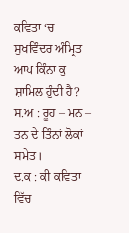ਕਵਿਤਾ ‘ਚ ਸੁਖਵਿੰਦਰ ਅੰਮ੍ਰਿਤ ਆਪ ਕਿੰਨਾ ਕੁ
ਸ਼ਾਮਿਲ ਹੁੰਦੀ ਹੈ?
ਸ.ਅ : ਰੂਹ – ਮਨ – ਤਨ ਦੇ ਤਿੰਨਾਂ ਲੋਕਾਂ ਸਮੇਤ।
ਦ.ਕ : ਕੀ ਕਵਿਤਾ ਵਿੱਚ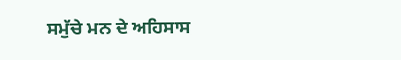ਸਮੁੱਚੇ ਮਨ ਦੇ ਅਹਿਸਾਸ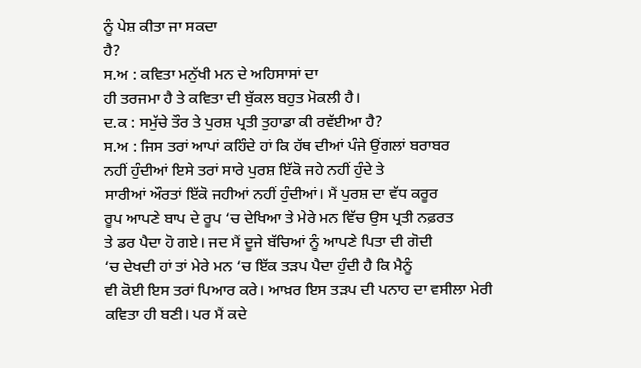ਨੂੰ ਪੇਸ਼ ਕੀਤਾ ਜਾ ਸਕਦਾ
ਹੈ?
ਸ.ਅ : ਕਵਿਤਾ ਮਨੁੱਖੀ ਮਨ ਦੇ ਅਹਿਸਾਸਾਂ ਦਾ
ਹੀ ਤਰਜਮਾ ਹੈ ਤੇ ਕਵਿਤਾ ਦੀ ਬੁੱਕਲ ਬਹੁਤ ਮੋਕਲੀ ਹੈ।
ਦ.ਕ : ਸਮੁੱਚੇ ਤੌਰ ਤੇ ਪੁਰਸ਼ ਪ੍ਰਤੀ ਤੁਹਾਡਾ ਕੀ ਰਵੱਈਆ ਹੈ?
ਸ.ਅ : ਜਿਸ ਤਰਾਂ ਆਪਾਂ ਕਹਿੰਦੇ ਹਾਂ ਕਿ ਹੱਥ ਦੀਆਂ ਪੰਜੇ ਉਂਗਲਾਂ ਬਰਾਬਰ
ਨਹੀਂ ਹੁੰਦੀਆਂ ਇਸੇ ਤਰਾਂ ਸਾਰੇ ਪੁਰਸ਼ ਇੱਕੋ ਜਹੇ ਨਹੀਂ ਹੁੰਦੇ ਤੇ
ਸਾਰੀਆਂ ਔਰਤਾਂ ਇੱਕੋ ਜਹੀਆਂ ਨਹੀਂ ਹੁੰਦੀਆਂ। ਮੈਂ ਪੁਰਸ਼ ਦਾ ਵੱਧ ਕਰੂਰ
ਰੂਪ ਆਪਣੇ ਬਾਪ ਦੇ ਰੂਪ ‘ਚ ਦੇਖਿਆ ਤੇ ਮੇਰੇ ਮਨ ਵਿੱਚ ਉਸ ਪ੍ਰਤੀ ਨਫ਼ਰਤ
ਤੇ ਡਰ ਪੈਦਾ ਹੋ ਗਏ। ਜਦ ਮੈਂ ਦੂਜੇ ਬੱਚਿਆਂ ਨੂੰ ਆਪਣੇ ਪਿਤਾ ਦੀ ਗੋਦੀ
‘ਚ ਦੇਖਦੀ ਹਾਂ ਤਾਂ ਮੇਰੇ ਮਨ ‘ਚ ਇੱਕ ਤੜਪ ਪੈਦਾ ਹੁੰਦੀ ਹੈ ਕਿ ਮੈਨੂੰ
ਵੀ ਕੋਈ ਇਸ ਤਰਾਂ ਪਿਆਰ ਕਰੇ। ਆਖ਼ਰ ਇਸ ਤੜਪ ਦੀ ਪਨਾਹ ਦਾ ਵਸੀਲਾ ਮੇਰੀ
ਕਵਿਤਾ ਹੀ ਬਣੀ। ਪਰ ਮੈਂ ਕਦੇ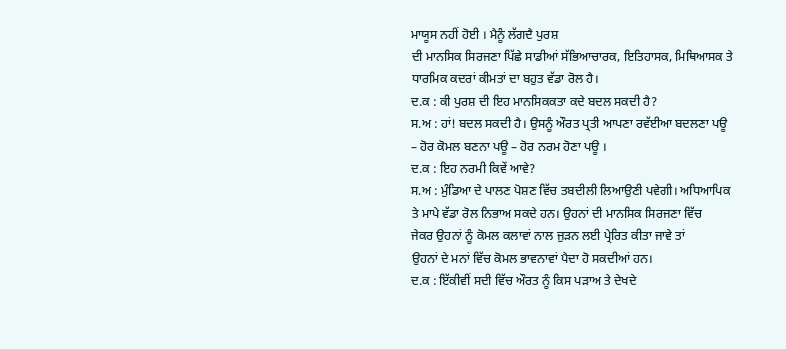ਮਾਯੂਸ ਨਹੀਂ ਹੋਈ । ਮੈਨੂੰ ਲੱਗਦੈ ਪੁਰਸ਼
ਦੀ ਮਾਨਸਿਕ ਸਿਰਜਣਾ ਪਿੱਛੇ ਸਾਡੀਆਂ ਸੱਭਿਆਚਾਰਕ, ਇਤਿਹਾਸਕ, ਮਿਥਿਆਸਕ ਤੇ
ਧਾਰਮਿਕ ਕਦਰਾਂ ਕੀਮਤਾਂ ਦਾ ਬਹੁਤ ਵੱਡਾ ਰੋਲ ਹੈ।
ਦ.ਕ : ਕੀ ਪੁਰਸ਼ ਦੀ ਇਹ ਮਾਨਸਿਕਕਤਾ ਕਦੇ ਬਦਲ ਸਕਦੀ ਹੈ?
ਸ.ਅ : ਹਾਂ! ਬਦਲ ਸਕਦੀ ਹੈ। ਉਸਨੂੰ ਔਰਤ ਪ੍ਰਤੀ ਆਪਣਾ ਰਵੱਈਆ ਬਦਲਣਾ ਪਊ
– ਹੋਰ ਕੋਮਲ ਬਣਨਾ ਪਊ – ਹੋਰ ਨਰਮ ਹੋਣਾ ਪਊ ।
ਦ.ਕ : ਇਹ ਨਰਮੀ ਕਿਵੇਂ ਆਵੇ?
ਸ.ਅ : ਮੁੰਡਿਆ ਦੇ ਪਾਲਣ ਪੋਸ਼ਣ ਵਿੱਚ ਤਬਦੀਲੀ ਲਿਆਉਣੀ ਪਵੇਗੀ। ਅਧਿਆਪਿਕ
ਤੇ ਮਾਪੇ ਵੱਡਾ ਰੋਲ ਨਿਭਾਅ ਸਕਦੇ ਹਨ। ਉਹਨਾਂ ਦੀ ਮਾਨਸਿਕ ਸਿਰਜਣਾ ਵਿੱਚ
ਜੇਕਰ ਉਹਨਾਂ ਨੂੰ ਕੋਮਲ ਕਲਾਵਾਂ ਨਾਲ ਜੁੜਨ ਲਈ ਪ੍ਰੇਰਿਤ ਕੀਤਾ ਜਾਵੇ ਤਾਂ
ਉਹਨਾਂ ਦੇ ਮਨਾਂ ਵਿੱਚ ਕੋਮਲ ਭਾਵਨਾਵਾਂ ਪੈਦਾ ਹੋ ਸਕਦੀਆਂ ਹਨ।
ਦ.ਕ : ਇੱਕੀਵੀਂ ਸਦੀ ਵਿੱਚ ਔਰਤ ਨੂੰ ਕਿਸ ਪੜਾਅ ਤੇ ਦੇਖਦੇ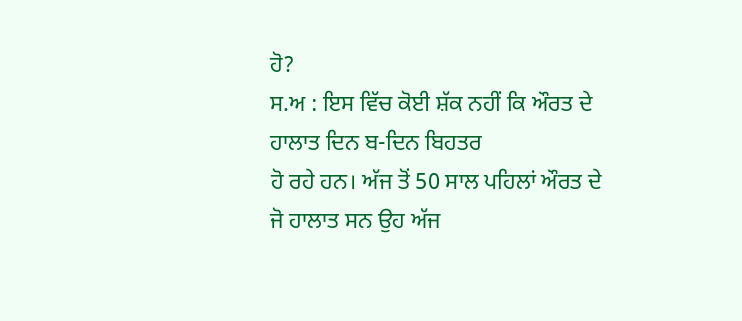ਹੋ?
ਸ.ਅ : ਇਸ ਵਿੱਚ ਕੋਈ ਸ਼ੱਕ ਨਹੀਂ ਕਿ ਔਰਤ ਦੇ ਹਾਲਾਤ ਦਿਨ ਬ-ਦਿਨ ਬਿਹਤਰ
ਹੋ ਰਹੇ ਹਨ। ਅੱਜ ਤੋਂ 50 ਸਾਲ ਪਹਿਲਾਂ ਔਰਤ ਦੇ ਜੋ ਹਾਲਾਤ ਸਨ ਉਹ ਅੱਜ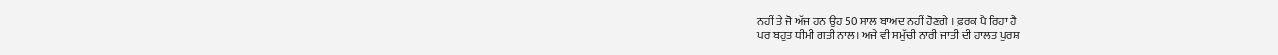ਨਹੀਂ ਤੇ ਜੋ ਅੱਜ ਹਨ ਉਹ 50 ਸਾਲ ਬਾਅਦ ਨਹੀਂ ਹੋਣਗੇ । ਫ਼ਰਕ ਪੈ ਰਿਹਾ ਹੈ
ਪਰ ਬਹੁਤ ਧੀਮੀ ਗਤੀ ਨਾਲ। ਅਜੇ ਵੀ ਸਮੁੱਚੀ ਨਾਰੀ ਜਾਤੀ ਦੀ ਹਾਲਤ ਪੁਰਸ਼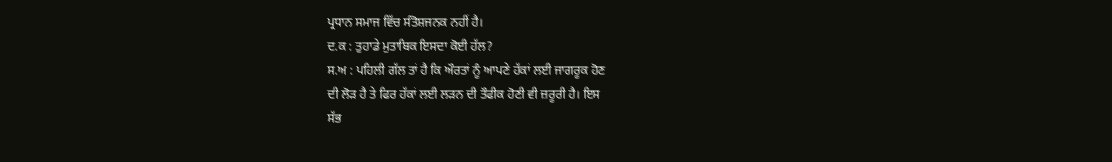ਪ੍ਰਧਾਨ ਸਮਾਜ ਵਿੱਚ ਸੰਤੋਸ਼ਜਨਕ ਨਹੀਂ ਹੈ।
ਦ.ਕ : ਤੁਹਾਡੇ ਮੁਤਾਬਿਕ ਇਸਦਾ ਕੋਈ ਹੱਲ?
ਸ.ਅ : ਪਹਿਲੀ ਗੱਲ ਤਾਂ ਹੈ ਕਿ ਔਰਤਾਂ ਨੂੰ ਆਪਣੇ ਹੱਕਾਂ ਲਈ ਜਾਗਰੂਕ ਹੋਣ
ਦੀ ਲੋੜ ਹੈ ਤੇ ਫਿਰ ਹੱਕਾਂ ਲਈ ਲੜਨ ਦੀ ਤੌਫੀਕ ਹੋਣੀ ਵੀ ਜ਼ਰੂਰੀ ਹੈ। ਇਸ
ਸੱਭ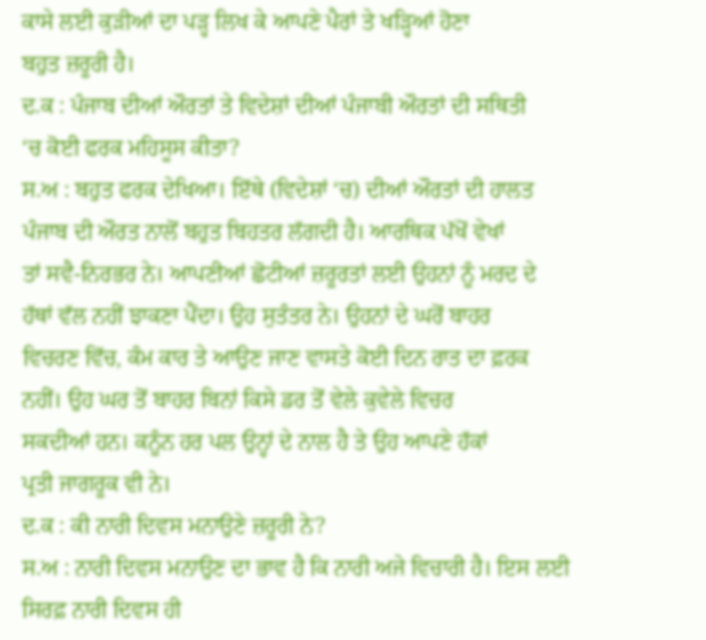ਕਾਸੇ ਲਈ ਕੁੜੀਆਂ ਦਾ ਪੜ੍ਹ ਲਿਖ ਕੇ ਆਪਣੇ ਪੈਰਾਂ ਤੇ ਖੜ੍ਹਿਆਂ ਹੋਣਾ
ਬਹੁਤ ਜ਼ਰੂਰੀ ਹੈ।
ਦ.ਕ : ਪੰਜਾਬ ਦੀਆਂ ਔਰਤਾਂ ਤੇ ਵਿਦੇਸ਼ਾਂ ਦੀਆਂ ਪੰਜਾਬੀ ਔਰਤਾਂ ਦੀ ਸਥਿਤੀ
‘ਚ ਕੋਈ ਫਰਕ ਮਹਿਸੂਸ ਕੀਤਾ?
ਸ.ਅ : ਬਹੁਤ ਫਰਕ ਦੇਖਿਆ। ਇੱਥੇ (ਵਿਦੇਸ਼ਾਂ ‘ਚ) ਦੀਆਂ ਔਰਤਾਂ ਦੀ ਹਾਲਤ
ਪੰਜਾਬ ਦੀ ਔਰਤ ਨਾਲੋਂ ਬਹੁਤ ਬਿਹਤਰ ਲੱਗਦੀ ਹੈ। ਆਰਥਿਕ ਪੱਖੋਂ ਵੇਖਾਂ
ਤਾਂ ਸਵੈ-ਨਿਰਭਰ ਨੇ। ਆਪਣੀਆਂ ਛੋਟੀਆਂ ਜ਼ਰੂਰਤਾਂ ਲਈ ਉਹਨਾਂ ਨੂੰ ਮਰਦ ਦੇ
ਹੱਥਾਂ ਵੱਲ ਨਹੀਂ ਝਾਕਣਾ ਪੈਂਦਾ। ਉਹ ਸੁਤੰਤਰ ਨੇ। ਉਹਨਾਂ ਦੇ ਘਰੋਂ ਬਾਹਰ
ਵਿਚਰਣ ਵਿੱਚ, ਕੰਮ ਕਾਰ ਤੇ ਆਉਣ ਜਾਣ ਵਾਸਤੇ ਕੋਈ ਦਿਨ ਰਾਤ ਦਾ ਫ਼ਰਕ
ਨਹੀਂ। ਉਹ ਘਰ ਤੋਂ ਬਾਹਰ ਬਿਨਾਂ ਕਿਸੇ ਡਰ ਤੋਂ ਵੇਲੇ ਕੁਵੇਲੇ ਵਿਚਰ
ਸਕਦੀਆਂ ਹਨ। ਕਨੂੰਨ ਹਰ ਪਲ ਉਨ੍ਹਾਂ ਦੇ ਨਾਲ ਹੈ ਤੇ ਉਹ ਆਪਣੇ ਹੱਕਾਂ
ਪ੍ਰਤੀ ਜਾਗਰੂਕ ਵੀ ਨੇ।
ਦ.ਕ : ਕੀ ਨਾਰੀ ਦਿਵਸ ਮਨਾਉਣੇ ਜ਼ਰੂਰੀ ਨੇ?
ਸ.ਅ : ਨਾਰੀ ਦਿਵਸ ਮਨਾਉਣ ਦਾ ਭਾਵ ਹੈ ਕਿ ਨਾਰੀ ਅਜੇ ਵਿਚਾਰੀ ਹੈ। ਇਸ ਲਈ
ਸਿਰਫ਼ ਨਾਰੀ ਦਿਵਸ ਹੀ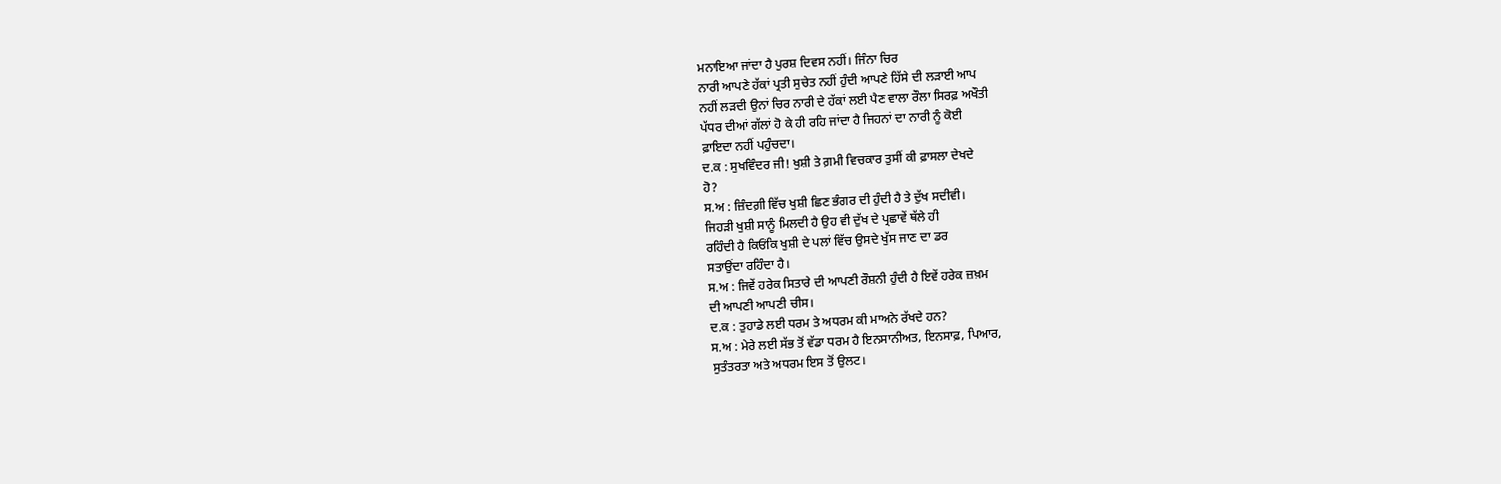ਮਨਾਇਆ ਜਾਂਦਾ ਹੈ ਪੁਰਸ਼ ਦਿਵਸ ਨਹੀਂ। ਜਿੰਨਾ ਚਿਰ
ਨਾਰੀ ਆਪਣੇ ਹੱਕਾਂ ਪ੍ਰਤੀ ਸੁਚੇਤ ਨਹੀਂ ਹੁੰਦੀ ਆਪਣੇ ਹਿੱਸੇ ਦੀ ਲੜਾਈ ਆਪ
ਨਹੀਂ ਲੜਦੀ ਉਨਾਂ ਚਿਰ ਨਾਰੀ ਦੇ ਹੱਕਾਂ ਲਈ ਪੈਣ ਵਾਲਾ ਰੌਲਾ ਸਿਰਫ਼ ਅਖੌਤੀ
ਪੱਧਰ ਦੀਆਂ ਗੱਲਾਂ ਹੋ ਕੇ ਹੀ ਰਹਿ ਜਾਂਦਾ ਹੈ ਜਿਹਨਾਂ ਦਾ ਨਾਰੀ ਨੂੰ ਕੋਈ
ਫ਼ਾਇਦਾ ਨਹੀਂ ਪਹੁੰਚਦਾ।
ਦ.ਕ : ਸੁਖਵਿੰਦਰ ਜੀ! ਖੁਸ਼ੀ ਤੇ ਗ਼ਮੀ ਵਿਚਕਾਰ ਤੁਸੀਂ ਕੀ ਫ਼ਾਸਲਾ ਦੇਖਦੇ
ਹੋ?
ਸ.ਅ : ਜ਼ਿੰਦਗ਼ੀ ਵਿੱਚ ਖੁਸ਼ੀ ਛਿਣ ਭੰਗਰ ਦੀ ਹੁੰਦੀ ਹੈ ਤੇ ਦੁੱਖ ਸਦੀਵੀ।
ਜਿਹੜੀ ਖੁਸ਼ੀ ਸਾਨੂੰ ਮਿਲਦੀ ਹੈ ਉਹ ਵੀ ਦੁੱਖ ਦੇ ਪ੍ਰਛਾਵੇਂ ਥੱਲੇ ਹੀ
ਰਹਿੰਦੀ ਹੈ ਕਿਓਂਕਿ ਖੁਸ਼ੀ ਦੇ ਪਲਾਂ ਵਿੱਚ ਉਸਦੇ ਖੁੱਸ ਜਾਣ ਦਾ ਡਰ
ਸਤਾਉਂਦਾ ਰਹਿੰਦਾ ਹੈ।
ਸ.ਅ : ਜਿਵੇਂ ਹਰੇਕ ਸਿਤਾਰੇ ਦੀ ਆਪਣੀ ਰੌਸ਼ਨੀ ਹੁੰਦੀ ਹੈ ਇਵੇਂ ਹਰੇਕ ਜ਼ਖ਼ਮ
ਦੀ ਆਪਣੀ ਆਪਣੀ ਚੀਸ।
ਦ.ਕ : ਤੁਹਾਡੇ ਲਈ ਧਰਮ ਤੇ ਅਧਰਮ ਕੀ ਮਾਅਨੇ ਰੱਖਦੇ ਹਨ?
ਸ.ਅ : ਮੇਰੇ ਲਈ ਸੱਭ ਤੋਂ ਵੱਡਾ ਧਰਮ ਹੈ ਇਨਸਾਨੀਅਤ, ਇਨਸਾਫ਼, ਪਿਆਰ,
ਸੁਤੰਤਰਤਾ ਅਤੇ ਅਧਰਮ ਇਸ ਤੋਂ ਉਲਟ।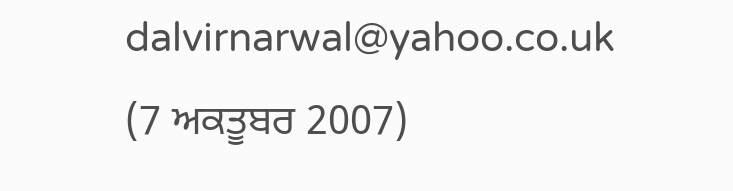dalvirnarwal@yahoo.co.uk
(7 ਅਕਤੂਬਰ 2007)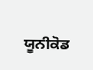ਯੂਨੀਕੋਡ